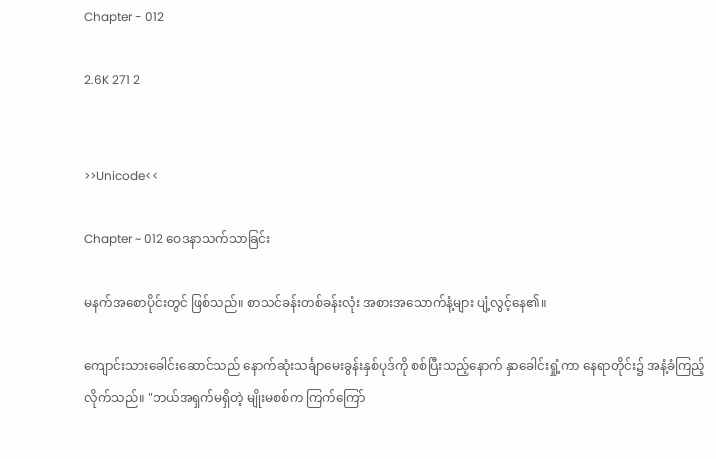Chapter - 012

2.6K 271 2


>>Unicode<<

Chapter ~ 012 ဝေဒနာသက်သာခြင်း

မနက်အစောပိုင်းတွင် ဖြစ်သည်။ စာသင်ခန်းတစ်ခန်းလုံး အစားအသောက်နံ့များ ပျံ့လွင့်နေ၏။

ကျောင်းသားခေါင်းဆောင်သည် နောက်ဆုံးသင်္ချာမေးခွန်းနှစ်ပုဒ်ကို စစ်ပြီးသည့်နောက် နှာခေါင်းရှုံ့ကာ နေရာတိုင်း၌ အနံ့ခံကြည့်လိုက်သည်။ "ဘယ်အရှက်မရှိတဲ့ မျိုးမစစ်က ကြက်ကြော်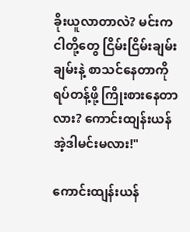ခိုးယူလာတာလဲ? မင်းက ငါတို့တွေ ငြိမ်းငြိမ်းချမ်းချမ်းနဲ့ စာသင်နေတာကို ရပ်တန့်ဖို့ ကြိုးစားနေတာလား? ကောင်းထျန်းယန် အဲ့ဒါမင်းမလား!"

ကောင်းထျန်းယန်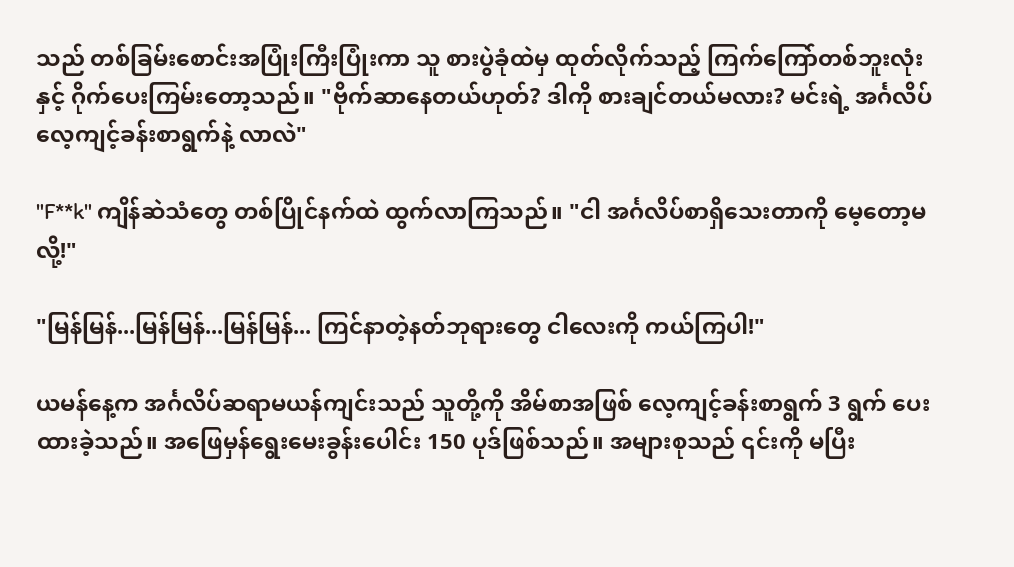သည် တစ်ခြမ်းစောင်းအပြုံးကြီးပြုံးကာ သူ စားပွဲခုံထဲမှ ထုတ်လိုက်သည့် ကြက်ကြော်တစ်ဘူးလုံးနှင့် ဂိုက်ပေးကြမ်းတော့သည်။ "ဗိုက်ဆာနေတယ်ဟုတ်? ဒါကို စားချင်တယ်မလား? မင်းရဲ့ အင်္ဂလိပ် လေ့ကျင့်ခန်းစာရွက်နဲ့ လာလဲ"

"F**k" ကျိန်ဆဲသံတွေ တစ်ပြိုင်နက်ထဲ ထွက်လာကြသည်။ "ငါ အင်္ဂလိပ်စာရှိသေးတာကို မေ့တော့မလို့!"

"မြန်မြန်...မြန်မြန်...မြန်မြန်... ကြင်နာတဲ့နတ်ဘုရားတွေ ငါလေးကို ကယ်ကြပါ!"

ယမန်နေ့က အင်္ဂလိပ်ဆရာမယန်ကျင်းသည် သူတို့ကို အိမ်စာအဖြစ် လေ့ကျင့်ခန်းစာရွက် 3 ရွက် ပေးထားခဲ့သည်။ အဖြေမှန်ရွေးမေးခွန်းပေါင်း 150 ပုဒ်ဖြစ်သည်။ အများစုသည် ၎င်းကို မပြီး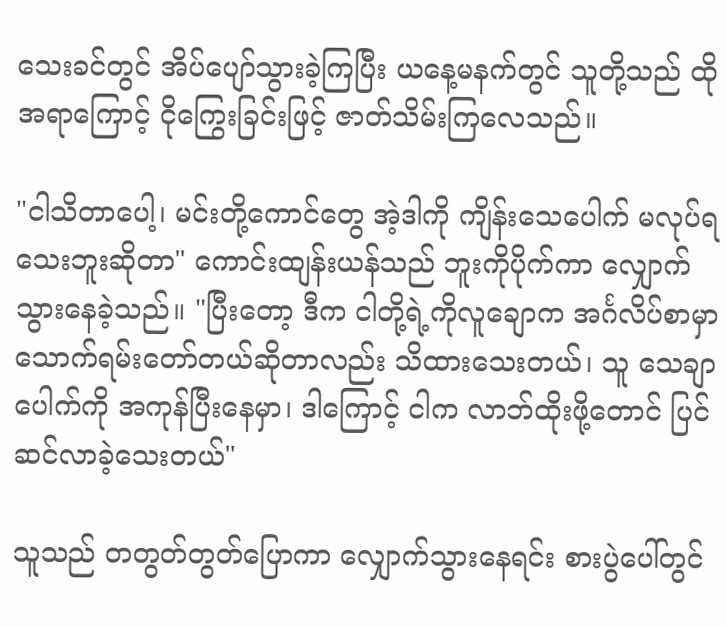သေးခင်တွင် အိပ်ပျော်သွားခဲ့ကြပြီး ယနေ့မနက်တွင် သူတို့သည် ထိုအရာကြောင့် ငိုကြွေးခြင်းဖြင့် ဇာတ်သိမ်းကြလေသည်။

"ငါသိတာပေါ့၊ မင်းတို့ကောင်တွေ အဲ့ဒါကို ကျိန်းသေပေါက် မလုပ်ရသေးဘူးဆိုတာ" ကောင်းထျန်းယန်သည် ဘူးကိုပိုက်ကာ လျှောက်သွားနေခဲ့သည်။ "ပြီးတော့ ဒီက ငါတို့ရဲ့ကိုလူချောက အင်္ဂလိပ်စာမှာ သောက်ရမ်းတော်တယ်ဆိုတာလည်း သိထားသေးတယ်၊ သူ သေချာပေါက်ကို အကုန်ပြီးနေမှာ၊ ဒါကြောင့် ငါက လာဘ်ထိုးဖို့တောင် ပြင်ဆင်လာခဲ့သေးတယ်"

သူသည် တတွတ်တွတ်ပြောကာ လျှောက်သွားနေရင်း စားပွဲပေါ်တွင်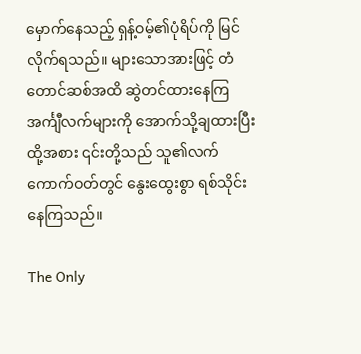မှောက်နေသည့် ရှန့်ဝမ့်၏ပုံရိပ်ကို မြင်လိုက်ရသည်။ များသောအားဖြင့် တံတောင်ဆစ်အထိ ဆွဲတင်ထားနေကြ အင်္ကျီလက်များကို အောက်သို့ချထားပြီး ထို့အစား ၎င်းတို့သည် သူ၏လက်ကောက်ဝတ်တွင် နွေးထွေးစွာ ရစ်သိုင်းနေကြသည်။

The Only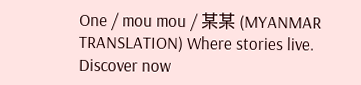One / mou mou / 某某 (MYANMAR TRANSLATION) Where stories live. Discover now